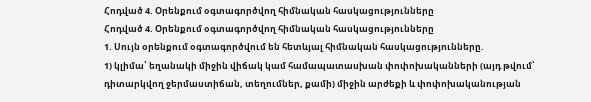Հոդված 4. Օրենքում օգտագործվող հիմնական հասկացությունները
Հոդված 4. Օրենքում օգտագործվող հիմնական հասկացությունները
1. Սույն օրենքում օգտագործվում են հետևյալ հիմնական հասկացությունները.
1) կլիմա՝ եղանակի միջին վիճակ կամ համապատասխան փոփոխականների (այդ թվում՝ դիտարկվող ջերմաստիճան, տեղումներ, քամի) միջին արժեքի և փոփոխականության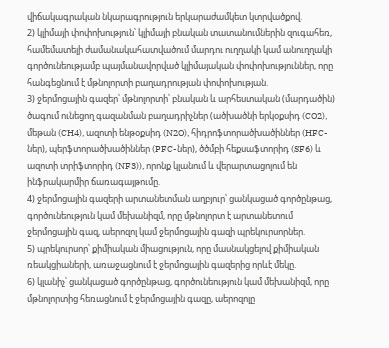վիճակագրական նկարագրություն երկարաժամկետ կտրվածքով.
2) կլիմայի փոփոխություն՝ կլիմայի բնական տատանումներին զուգահեռ, համեմատելի ժամանակահատվածում մարդու ուղղակի կամ անուղղակի գործունեությամբ պայմանավորված կլիմայական փոփոխություններ, որը հանգեցնում է մթնոլորտի բաղադրության փոփոխության.
3) ջերմոցային գազեր՝ մթնոլորտի՝ բնական և արհեստական (մարդածին) ծագում ունեցող գազանման բաղադրիչներ (ածխածնի երկօքսիդ (CO2), մեթան (CH4), ազոտի ենթօքսիդ (N2O), հիդրոֆտորածխածիններ (HFC-ներ), պերֆտորածխածիններ (PFC-ներ), ծծմբի հեքսաֆտորիդ (SF6) և ազոտի տրիֆտորիդ (NF3)), որոնք կլանում և վերարտացոլում են ինֆրակարմիր ճառագայթումը.
4) ջերմոցային գազերի արտանետման աղբյուր՝ ցանկացած գործընթաց, գործունեություն կամ մեխանիզմ, որը մթնոլորտ է արտանետում ջերմոցային գազ, աերոզոլ կամ ջերմոցային գազի պրեկուրսորներ.
5) պրեկուրսոր՝ քիմիական միացություն, որը մասնակցելով քիմիական ռեակցիաների, առաջացնում է ջերմոցային գազերից որևէ մեկը.
6) կլանիչ՝ ցանկացած գործընթաց, գործունեություն կամ մեխանիզմ, որը մթնոլորտից հեռացնում է ջերմոցային գազը, աերոզոլը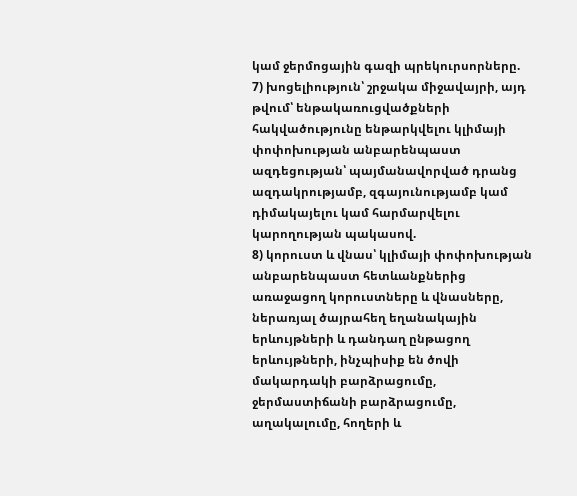կամ ջերմոցային գազի պրեկուրսորները.
7) խոցելիություն՝ շրջակա միջավայրի, այդ թվում՝ ենթակառուցվածքների հակվածությունը ենթարկվելու կլիմայի փոփոխության անբարենպաստ ազդեցության՝ պայմանավորված դրանց ազդակրությամբ, զգայունությամբ կամ դիմակայելու կամ հարմարվելու կարողության պակասով.
8) կորուստ և վնաս՝ կլիմայի փոփոխության անբարենպաստ հետևանքներից առաջացող կորուստները և վնասները, ներառյալ ծայրահեղ եղանակային երևույթների և դանդաղ ընթացող երևույթների, ինչպիսիք են ծովի մակարդակի բարձրացումը, ջերմաստիճանի բարձրացումը, աղակալումը, հողերի և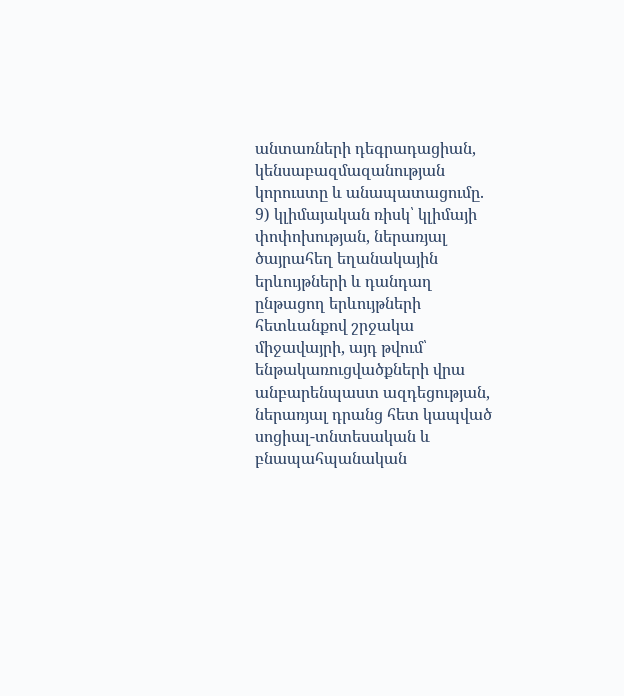անտառների դեգրադացիան, կենսաբազմազանության կորուստը և անապատացումը.
9) կլիմայական ռիսկ՝ կլիմայի փոփոխության, ներառյալ ծայրահեղ եղանակային երևույթների և դանդաղ ընթացող երևույթների հետևանքով շրջակա միջավայրի, այդ թվում՝ ենթակառուցվածքների վրա անբարենպաստ ազդեցության, ներառյալ դրանց հետ կապված սոցիալ-տնտեսական և բնապահպանական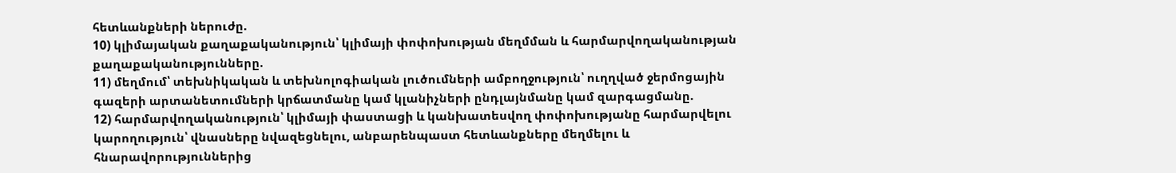հետևանքների ներուժը.
10) կլիմայական քաղաքականություն՝ կլիմայի փոփոխության մեղմման և հարմարվողականության քաղաքականությունները.
11) մեղմում՝ տեխնիկական և տեխնոլոգիական լուծումների ամբողջություն՝ ուղղված ջերմոցային գազերի արտանետումների կրճատմանը կամ կլանիչների ընդլայնմանը կամ զարգացմանը.
12) հարմարվողականություն՝ կլիմայի փաստացի և կանխատեսվող փոփոխությանը հարմարվելու կարողություն՝ վնասները նվազեցնելու, անբարենպաստ հետևանքները մեղմելու և հնարավորություններից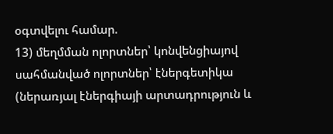օգտվելու համար.
13) մեղմման ոլորտներ՝ կոնվենցիայով սահմանված ոլորտներ՝ էներգետիկա (ներառյալ էներգիայի արտադրություն և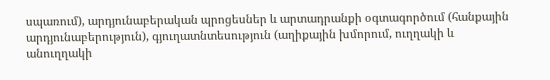սպառում), արդյունաբերական պրոցեսներ և արտադրանքի օգտագործում (հանքային արդյունաբերություն), գյուղատնտեսություն (աղիքային խմորում, ուղղակի և անուղղակի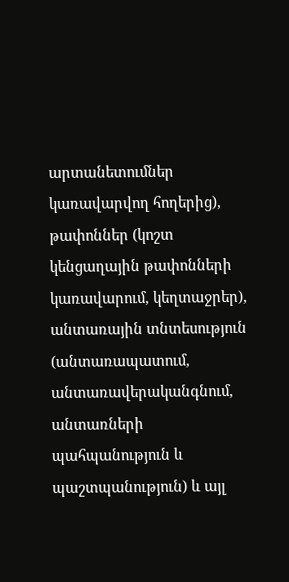արտանետումներ կառավարվող հողերից), թափոններ (կոշտ կենցաղային թափոնների կառավարում, կեղտաջրեր), անտառային տնտեսություն (անտառապատում, անտառավերականգնում, անտառների պահպանություն և պաշտպանություն) և այլ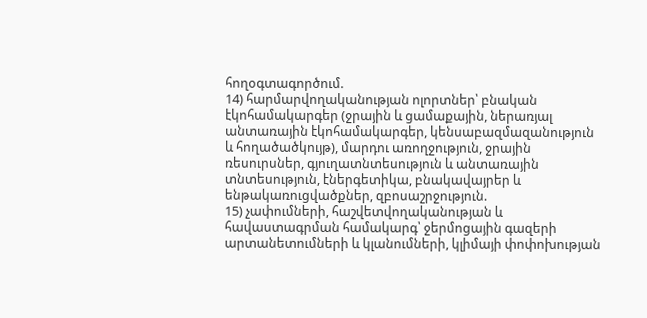հողօգտագործում.
14) հարմարվողականության ոլորտներ՝ բնական էկոհամակարգեր (ջրային և ցամաքային, ներառյալ անտառային էկոհամակարգեր, կենսաբազմազանություն և հողածածկույթ), մարդու առողջություն, ջրային ռեսուրսներ, գյուղատնտեսություն և անտառային տնտեսություն, էներգետիկա, բնակավայրեր և ենթակառուցվածքներ, զբոսաշրջություն.
15) չափումների, հաշվետվողականության և հավաստագրման համակարգ՝ ջերմոցային գազերի արտանետումների և կլանումների, կլիմայի փոփոխության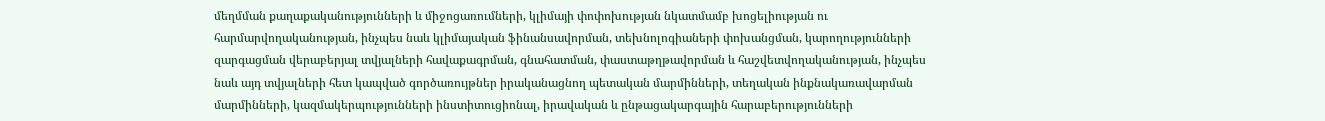մեղմման քաղաքականությունների և միջոցառումների, կլիմայի փոփոխության նկատմամբ խոցելիության ու հարմարվողականության, ինչպես նաև կլիմայական ֆինանսավորման, տեխնոլոգիաների փոխանցման, կարողությունների զարգացման վերաբերյալ տվյալների հավաքագրման, գնահատման, փաստաթղթավորման և հաշվետվողականության, ինչպես նաև այդ տվյալների հետ կապված գործառույթներ իրականացնող պետական մարմինների, տեղական ինքնակառավարման մարմինների, կազմակերպությունների ինստիտուցիոնալ, իրավական և ընթացակարգային հարաբերությունների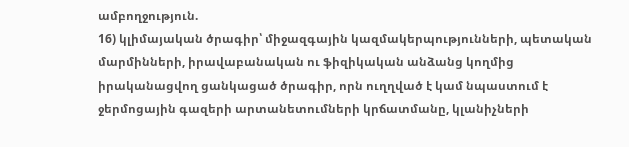ամբողջություն.
16) կլիմայական ծրագիր՝ միջազգային կազմակերպությունների, պետական մարմինների, իրավաբանական ու ֆիզիկական անձանց կողմից իրականացվող ցանկացած ծրագիր, որն ուղղված է կամ նպաստում է ջերմոցային գազերի արտանետումների կրճատմանը, կլանիչների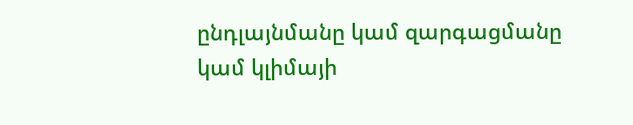ընդլայնմանը կամ զարգացմանը կամ կլիմայի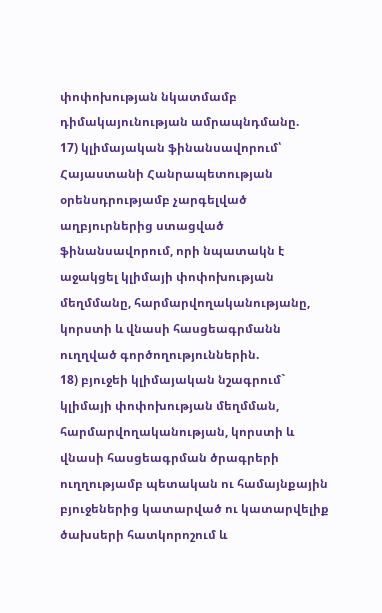փոփոխության նկատմամբ դիմակայունության ամրապնդմանը.
17) կլիմայական ֆինանսավորում՝ Հայաստանի Հանրապետության օրենսդրությամբ չարգելված աղբյուրներից ստացված ֆինանսավորում, որի նպատակն է աջակցել կլիմայի փոփոխության մեղմմանը, հարմարվողականությանը, կորստի և վնասի հասցեագրմանն ուղղված գործողություններին.
18) բյուջեի կլիմայական նշագրում` կլիմայի փոփոխության մեղմման, հարմարվողականության, կորստի և վնասի հասցեագրման ծրագրերի ուղղությամբ պետական ու համայնքային բյուջեներից կատարված ու կատարվելիք ծախսերի հատկորոշում և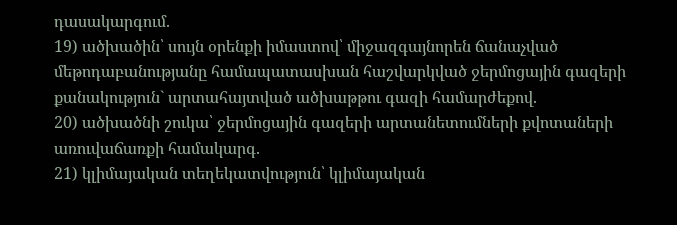դասակարգում.
19) ածխածին՝ սույն օրենքի իմաստով՝ միջազգայնորեն ճանաչված մեթոդաբանությանը համապատասխան հաշվարկված ջերմոցային գազերի քանակություն` արտահայտված ածխաթթու գազի համարժեքով.
20) ածխածնի շուկա՝ ջերմոցային գազերի արտանետումների քվոտաների առուվաճառքի համակարգ.
21) կլիմայական տեղեկատվություն՝ կլիմայական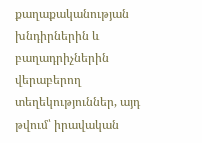քաղաքականության խնդիրներին և բաղադրիչներին վերաբերող տեղեկություններ, այդ թվում՝ իրավական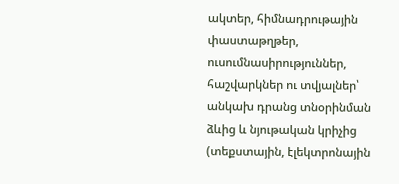ակտեր, հիմնադրութային փաստաթղթեր, ուսումնասիրություններ, հաշվարկներ ու տվյալներ՝ անկախ դրանց տնօրինման ձևից և նյութական կրիչից (տեքստային, էլեկտրոնային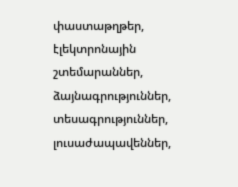փաստաթղթեր, էլեկտրոնային շտեմարաններ, ձայնագրություններ, տեսագրություններ, լուսաժապավեններ,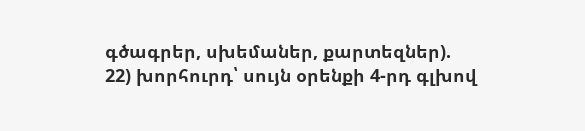գծագրեր, սխեմաներ, քարտեզներ).
22) խորհուրդ՝ սույն օրենքի 4-րդ գլխով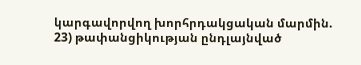կարգավորվող խորհրդակցական մարմին.
23) թափանցիկության ընդլայնված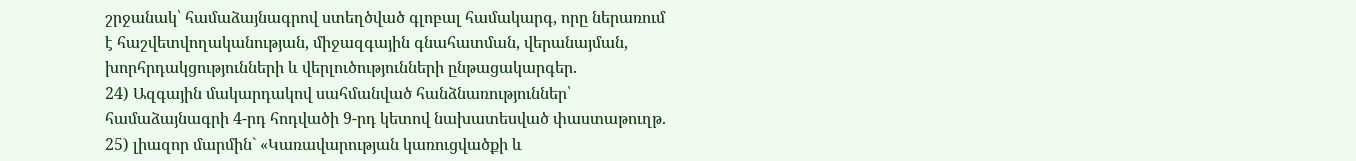շրջանակ՝ համաձայնագրով ստեղծված գլոբալ համակարգ, որը ներառում է հաշվետվողականության, միջազգային գնահատման, վերանայման, խորհրդակցությունների և վերլուծությունների ընթացակարգեր.
24) Ազգային մակարդակով սահմանված հանձնառություններ՝ համաձայնագրի 4-րդ հոդվածի 9-րդ կետով նախատեսված փաստաթուղթ.
25) լիազոր մարմին` «Կառավարության կառուցվածքի և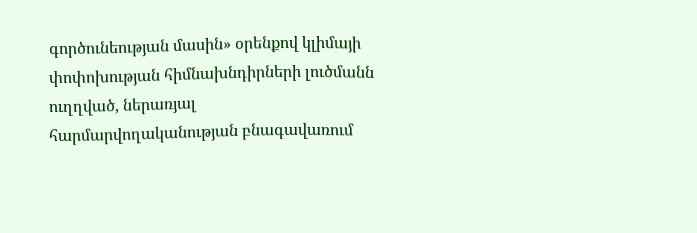գործունեության մասին» օրենքով կլիմայի փոփոխության հիմնախնդիրների լուծմանն ուղղված, ներառյալ հարմարվողականության բնագավառում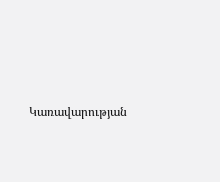Կառավարության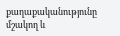քաղաքականությունը մշակող և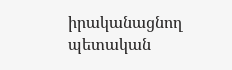իրականացնող պետական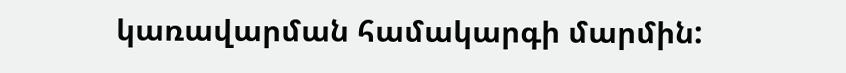կառավարման համակարգի մարմին: